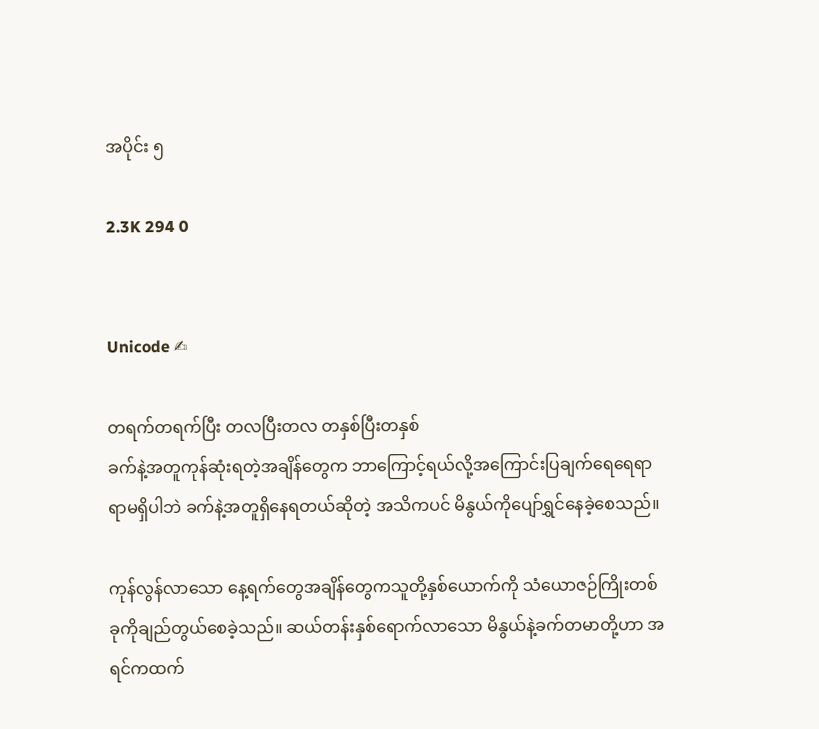အပိုင်း ၅

2.3K 294 0


Unicode ✍

တရက်တရက်ပြီး တလပြီးတလ တနှစ်ပြီးတနှစ်
ခက်နဲ့အတူကုန်ဆုံးရတဲ့အချိန်တွေက ဘာကြောင့်ရယ်လို့အကြောင်းပြချက်ရေရေရာရာမရှိပါဘဲ ခက်နဲ့အတူရှိနေရတယ်ဆိုတဲ့ အသိကပင် မိနွယ်ကိုပျော်ရွှင်နေခဲ့စေသည်။

ကုန်လွန်လာသော နေ့ရက်တွေအချိန်တွေကသူတို့နှစ်ယောက်ကို သံယောဇဉ်ကြိုးတစ်ခုကိုချည်‌တွယ်စေခဲ့သည်။ ဆယ်တန်းနှစ်ရောက်လာသော မိနွယ်နဲ့ခက်တမာတို့ဟာ အရင်ကထက်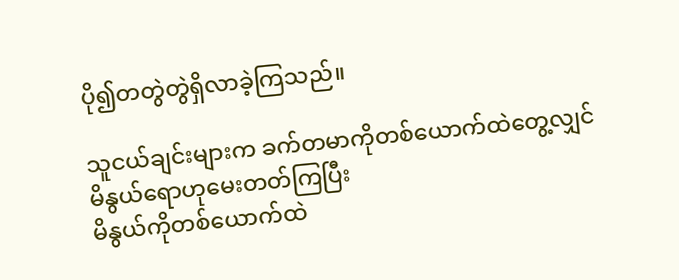ပို၍တတွဲတွဲရှိလာခဲ့ကြသည်။

သူငယ်ချင်းများက ခက်တမာကိုတစ်ယောက်ထဲတွေ့လျှင် မိနွယ်ရောဟုမေးတတ်ကြပြီး
မိနွယ်ကိုတစ်ယောက်ထဲ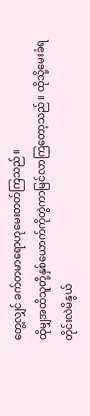တွေ့လျှင် ခက်တမာရောဟုမေးတတ်ကြသည်။
ထိုမျှအထိသူတို့နှစ်ယောက်ကိုတွဲကာမြင်လာကြတော့သည်။ ထိုသို့မေးခံရတိုင်းလဲမိနွယ်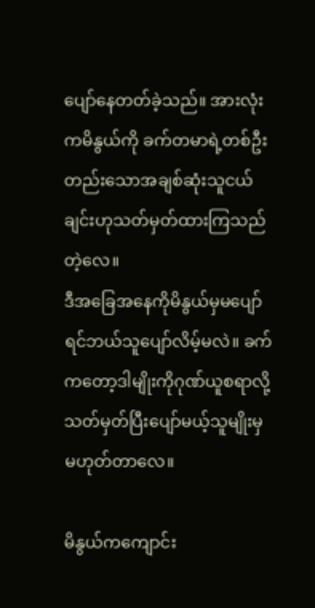ပျော်နေတတ်ခဲ့သည်။ အားလုံးကမိနွယ်ကို ခက်တမာရဲ့တစ်ဦးတည်းသောအချစ်ဆုံးသူငယ်ချင်းဟုသတ်မှတ်ထားကြသည်တဲ့လေ။
ဒီအခြေအနေကိုမိနွယ်မှမပျော်ရင်ဘယ်သူပျော်လိမ့်မလဲ။ ခက်ကတော့ဒါမျိုးကိုဂုဏ်ယူစရာလို့သတ်မှတ်ပြီးပျော်မယ့်သူမျိုးမှမဟုတ်တာလေ။

မိနွယ်ကကျောင်း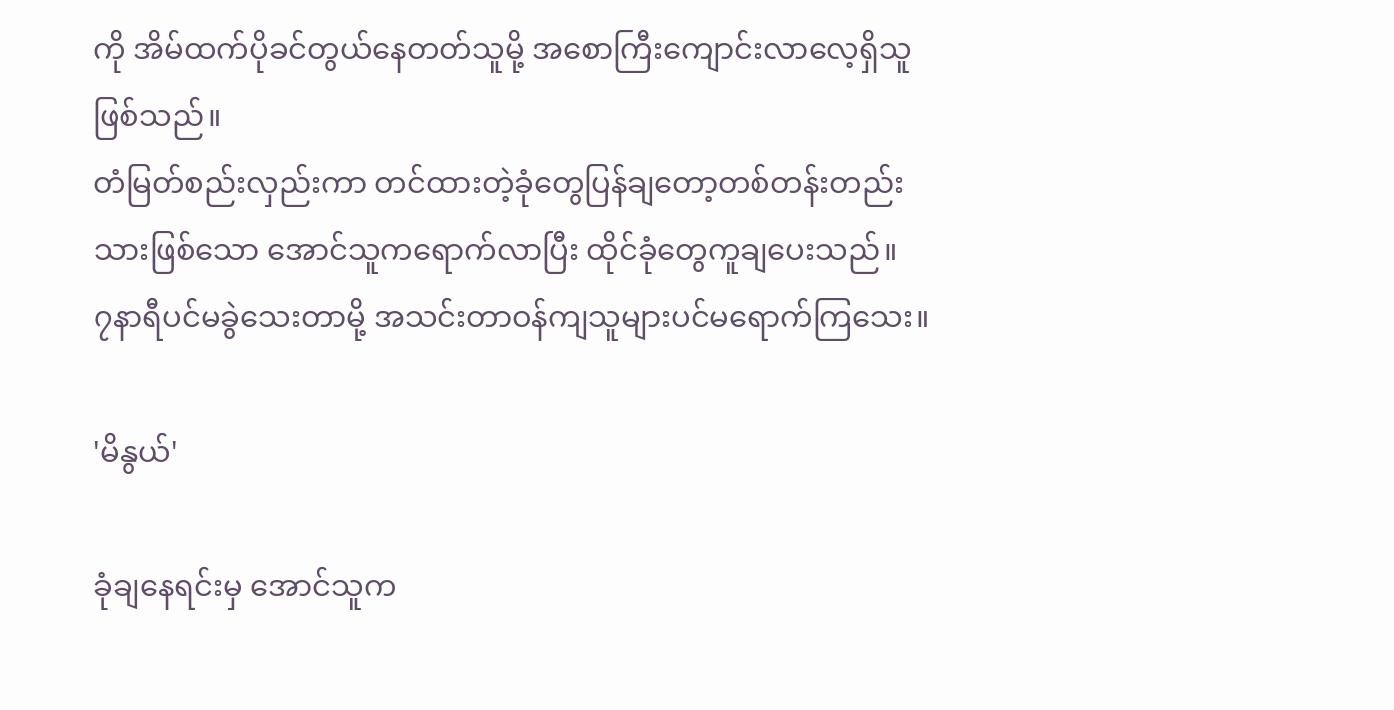ကို အိမ်ထက်ပိုခင်တွယ်နေတတ်သူမို့ အစောကြီးကျောင်းလာလေ့ရှိသူဖြစ်သည်။
တံမြတ်စည်းလှည်းကာ တင်ထားတဲ့ခုံတွေပြန်ချတော့တစ်တန်းတည်းသားဖြစ်သော အောင်သူကရောက်လာပြီး ထိုင်ခုံတွေကူချပေးသည်။
၇နာရီပင်မခွဲသေးတာမို့ အသင်းတာဝန်ကျသူများပင်မရောက်ကြသေး။

'မိနွယ်'

ခုံချနေရင်းမှ အောင်သူက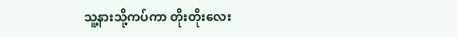သူ့နားသို့ကပ်ကာ တိုးတိုးလေး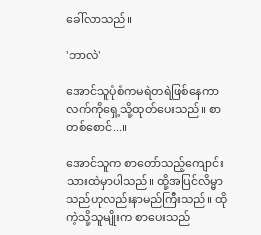ခေါ်လာသည်။

'ဘာလဲ'

အောင်သူပုံစံကမရဲတရဲဖြစ်နေကာ လက်ကိုရှေ့သို့ထုတ်ပေးသည်။ စာတစ်စောင်...။

အောင်သူက စာတော်သည့်ကျောင်းသားထဲမှာပါသည်။ ထို့အပြင်လိမ္မာသည်ဟုလည်းနာမည်ကြီးသည်။ ထိုကဲ့သို့သူမျိုးက စာပေးသည်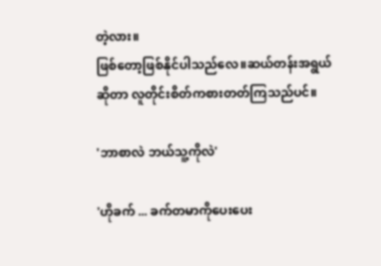တဲ့လား။
ဖြစ်တော့ဖြစ်နိုင်ပါသည်‌လေ။ဆယ်တန်းအရွယ်ဆိုတာ လူတိုင်းစိတ်ကစားတတ်ကြသည်ပင်။

'ဘာစာလဲ ဘယ်သူ့ကိုလဲ'

'ဟိုခက် ... ခက်တမာကိုပေးပေး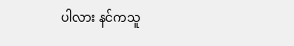ပါလား နင်ကသူ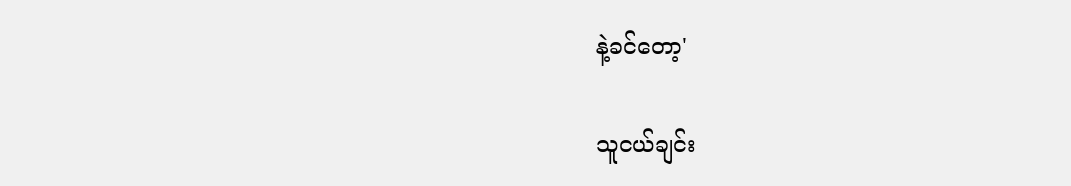နဲ့ခင်တော့'

သူငယ်ချင်း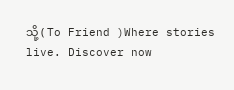သို့ ( To Friend )Where stories live. Discover now